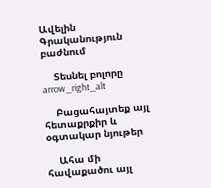Ավելին Գրականություն բաժնում

    Տեսնել բոլորը arrow_right_alt

    Բացահայտեք այլ հետաքրքիր և օգտակար նյութեր

    Ահա մի հավաքածու այլ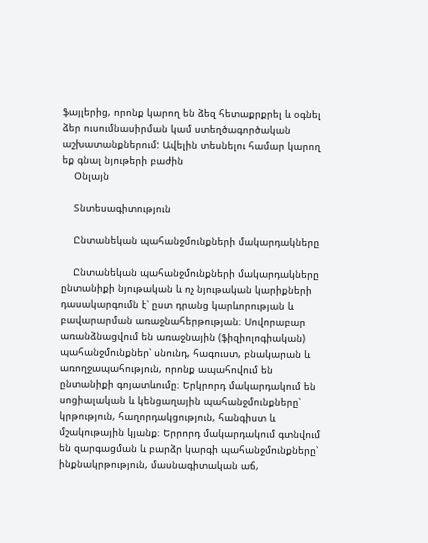ֆայլերից, որոնք կարող են ձեզ հետաքրքրել և օգնել ձեր ուսումնասիրման կամ ստեղծագործական աշխատանքներում: Ավելին տեսնելու համար կարող եք գնալ նյութերի բաժին
    Օնլայն

    Տնտեսագիտություն

    Ընտանեկան պահանջմունքների մակարդակները

    Ընտանեկան պահանջմունքների մակարդակները ընտանիքի նյութական և ոչ նյութական կարիքների դասակարգումն է՝ ըստ դրանց կարևորության և բավարարման առաջնահերթության։ Սովորաբար առանձնացվում են առաջնային (ֆիզիոլոգիական) պահանջմունքներ՝ սնունդ, հագուստ, բնակարան և առողջապահություն, որոնք ապահովում են ընտանիքի գոյատևումը։ Երկրորդ մակարդակում են սոցիալական և կենցաղային պահանջմունքները՝ կրթություն, հաղորդակցություն, հանգիստ և մշակութային կյանք։ Երրորդ մակարդակում գտնվում են զարգացման և բարձր կարգի պահանջմունքները՝ ինքնակրթություն, մասնագիտական աճ,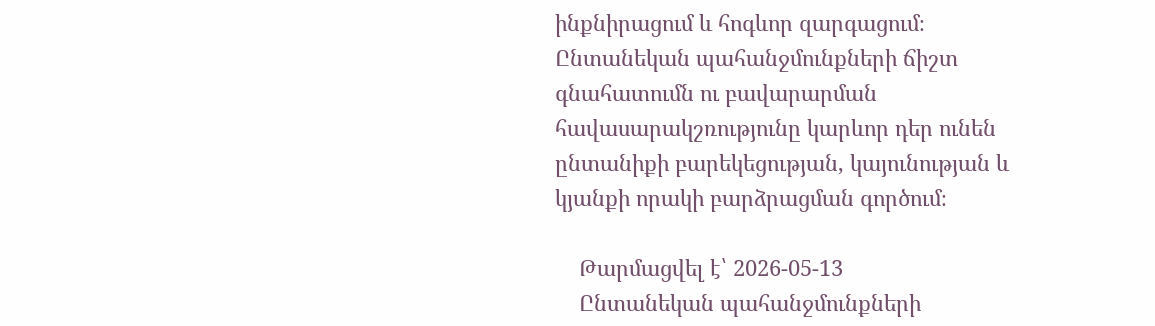ինքնիրացում և հոգևոր զարգացում։ Ընտանեկան պահանջմունքների ճիշտ գնահատումն ու բավարարման հավասարակշռությունը կարևոր դեր ունեն ընտանիքի բարեկեցության, կայունության և կյանքի որակի բարձրացման գործում։

    Թարմացվել է՝ 2026-05-13
    Ընտանեկան պահանջմունքների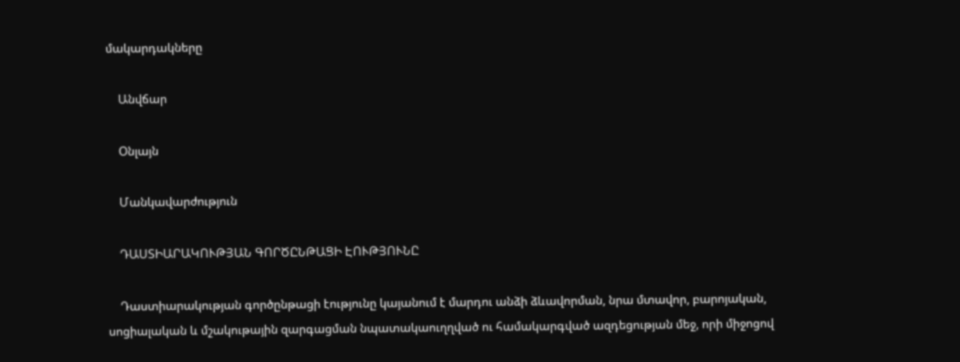մակարդակները

    Անվճար

    Օնլայն

    Մանկավարժություն

    ԴԱՍՏԻԱՐԱԿՈՒԹՅԱՆ ԳՈՐԾԸՆԹԱՑԻ ԷՈՒԹՅՈՒՆԸ

    Դաստիարակության գործընթացի էությունը կայանում է մարդու անձի ձևավորման, նրա մտավոր, բարոյական, սոցիալական և մշակութային զարգացման նպատակաուղղված ու համակարգված ազդեցության մեջ, որի միջոցով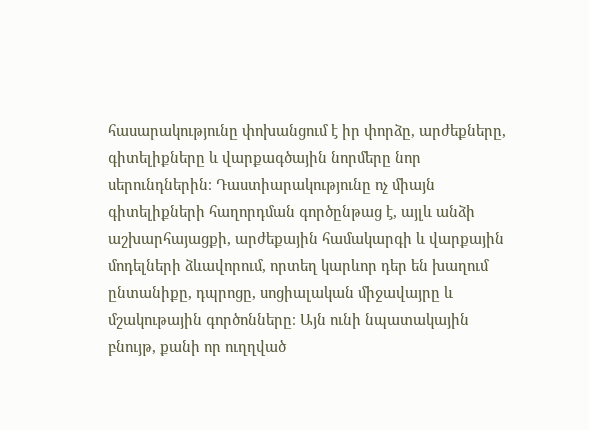հասարակությունը փոխանցում է իր փորձը, արժեքները, գիտելիքները և վարքագծային նորմերը նոր սերունդներին։ Դաստիարակությունը ոչ միայն գիտելիքների հաղորդման գործընթաց է, այլև անձի աշխարհայացքի, արժեքային համակարգի և վարքային մոդելների ձևավորում, որտեղ կարևոր դեր են խաղում ընտանիքը, դպրոցը, սոցիալական միջավայրը և մշակութային գործոնները։ Այն ունի նպատակային բնույթ, քանի որ ուղղված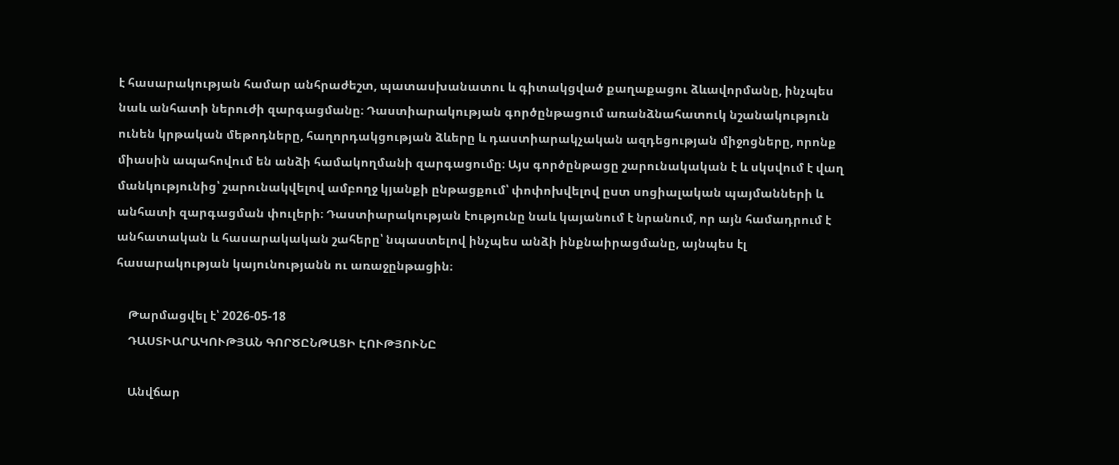է հասարակության համար անհրաժեշտ, պատասխանատու և գիտակցված քաղաքացու ձևավորմանը, ինչպես նաև անհատի ներուժի զարգացմանը։ Դաստիարակության գործընթացում առանձնահատուկ նշանակություն ունեն կրթական մեթոդները, հաղորդակցության ձևերը և դաստիարակչական ազդեցության միջոցները, որոնք միասին ապահովում են անձի համակողմանի զարգացումը։ Այս գործընթացը շարունակական է և սկսվում է վաղ մանկությունից՝ շարունակվելով ամբողջ կյանքի ընթացքում՝ փոփոխվելով ըստ սոցիալական պայմանների և անհատի զարգացման փուլերի։ Դաստիարակության էությունը նաև կայանում է նրանում, որ այն համադրում է անհատական և հասարակական շահերը՝ նպաստելով ինչպես անձի ինքնաիրացմանը, այնպես էլ հասարակության կայունությանն ու առաջընթացին։

    Թարմացվել է՝ 2026-05-18
    ԴԱՍՏԻԱՐԱԿՈՒԹՅԱՆ ԳՈՐԾԸՆԹԱՑԻ ԷՈՒԹՅՈՒՆԸ

    Անվճար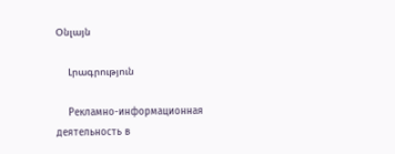Օնլայն

    Լրագրություն

    Рекламно-информационная деятельность в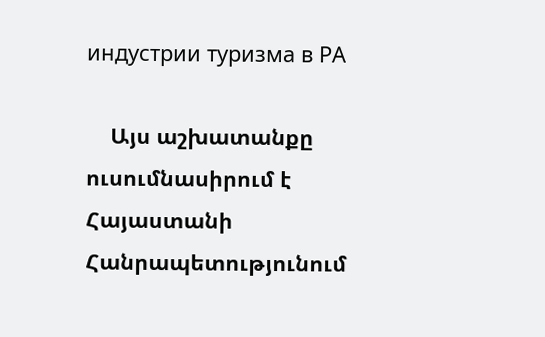индустрии туризма в РА

    Այս աշխատանքը ուսումնասիրում է Հայաստանի Հանրապետությունում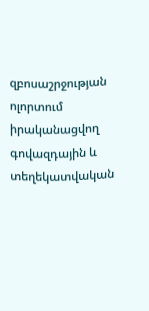զբոսաշրջության ոլորտում իրականացվող գովազդային և տեղեկատվական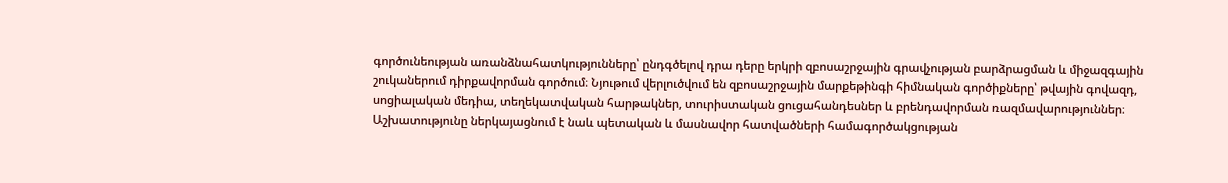գործունեության առանձնահատկությունները՝ ընդգծելով դրա դերը երկրի զբոսաշրջային գրավչության բարձրացման և միջազգային շուկաներում դիրքավորման գործում։ Նյութում վերլուծվում են զբոսաշրջային մարքեթինգի հիմնական գործիքները՝ թվային գովազդ, սոցիալական մեդիա, տեղեկատվական հարթակներ, տուրիստական ցուցահանդեսներ և բրենդավորման ռազմավարություններ։ Աշխատությունը ներկայացնում է նաև պետական և մասնավոր հատվածների համագործակցության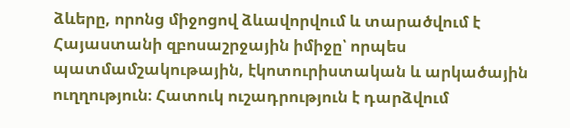ձևերը, որոնց միջոցով ձևավորվում և տարածվում է Հայաստանի զբոսաշրջային իմիջը՝ որպես պատմամշակութային, էկոտուրիստական և արկածային ուղղություն։ Հատուկ ուշադրություն է դարձվում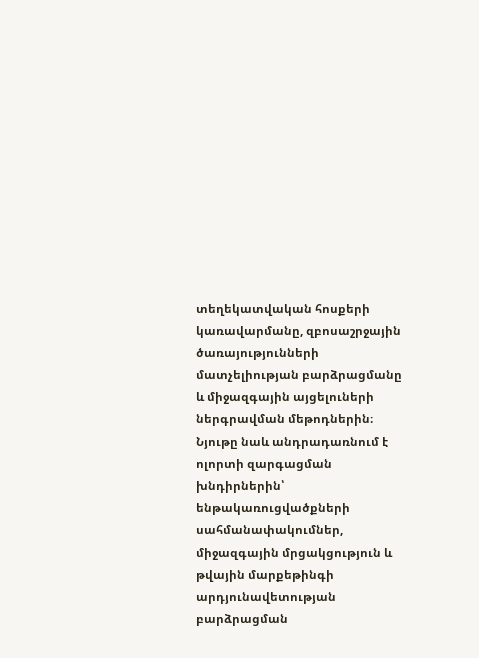տեղեկատվական հոսքերի կառավարմանը, զբոսաշրջային ծառայությունների մատչելիության բարձրացմանը և միջազգային այցելուների ներգրավման մեթոդներին։ Նյութը նաև անդրադառնում է ոլորտի զարգացման խնդիրներին՝ ենթակառուցվածքների սահմանափակումներ, միջազգային մրցակցություն և թվային մարքեթինգի արդյունավետության բարձրացման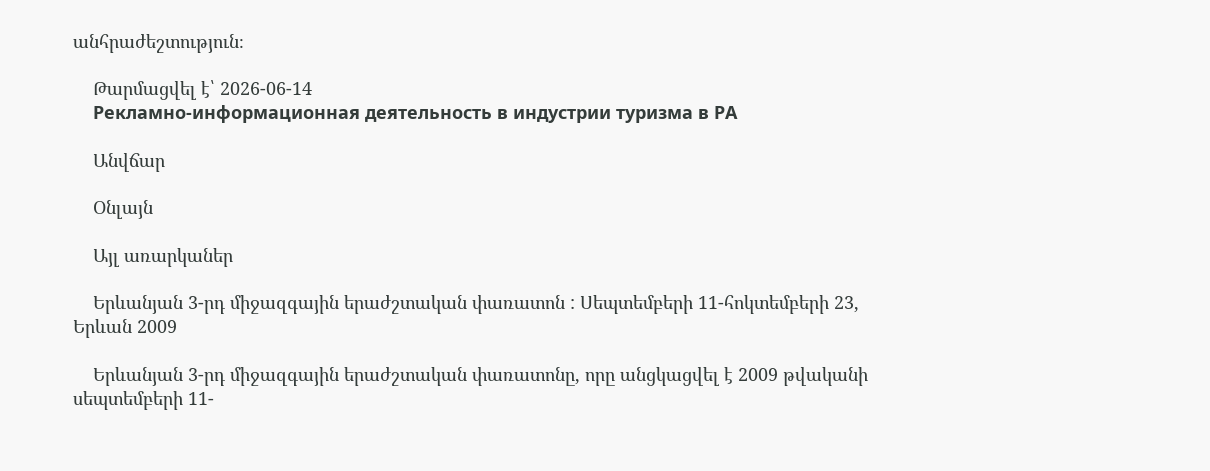անհրաժեշտություն։

    Թարմացվել է՝ 2026-06-14
    Рекламно-информационная деятельность в индустрии туризма в РА

    Անվճար

    Օնլայն

    Այլ առարկաներ

    Երևանյան 3-րդ միջազգային երաժշտական փառատոն : Սեպտեմբերի 11-հոկտեմբերի 23, Երևան 2009

    Երևանյան 3-րդ միջազգային երաժշտական փառատոնը, որը անցկացվել է 2009 թվականի սեպտեմբերի 11-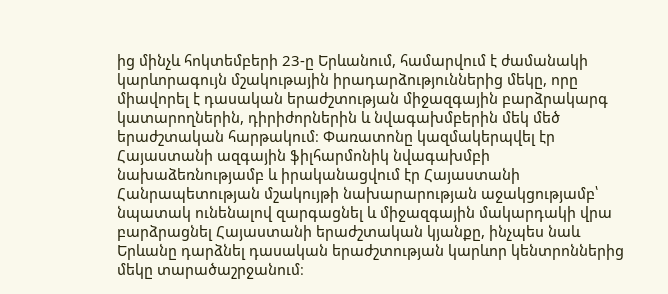ից մինչև հոկտեմբերի 23-ը Երևանում, համարվում է ժամանակի կարևորագույն մշակութային իրադարձություններից մեկը, որը միավորել է դասական երաժշտության միջազգային բարձրակարգ կատարողներին, դիրիժորներին և նվագախմբերին մեկ մեծ երաժշտական հարթակում։ Փառատոնը կազմակերպվել էր Հայաստանի ազգային ֆիլհարմոնիկ նվագախմբի նախաձեռնությամբ և իրականացվում էր Հայաստանի Հանրապետության մշակույթի նախարարության աջակցությամբ՝ նպատակ ունենալով զարգացնել և միջազգային մակարդակի վրա բարձրացնել Հայաստանի երաժշտական կյանքը, ինչպես նաև Երևանը դարձնել դասական երաժշտության կարևոր կենտրոններից մեկը տարածաշրջանում։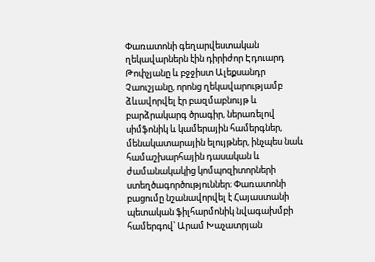Փառատոնի գեղարվեստական ղեկավարներն էին դիրիժոր Էդուարդ Թոփչյանը և բջջիստ Ալեքսանդր Չաուշյանը, որոնց ղեկավարությամբ ձևավորվել էր բազմաբնույթ և բարձրակարգ ծրագիր, ներառելով սիմֆոնիկ և կամերային համերգներ, մենակատարային ելույթներ, ինչպես նաև համաշխարհային դասական և ժամանակակից կոմպոզիտորների ստեղծագործություններ։ Փառատոնի բացումը նշանավորվել է Հայաստանի պետական ֆիլհարմոնիկ նվագախմբի համերգով՝ Արամ Խաչատրյան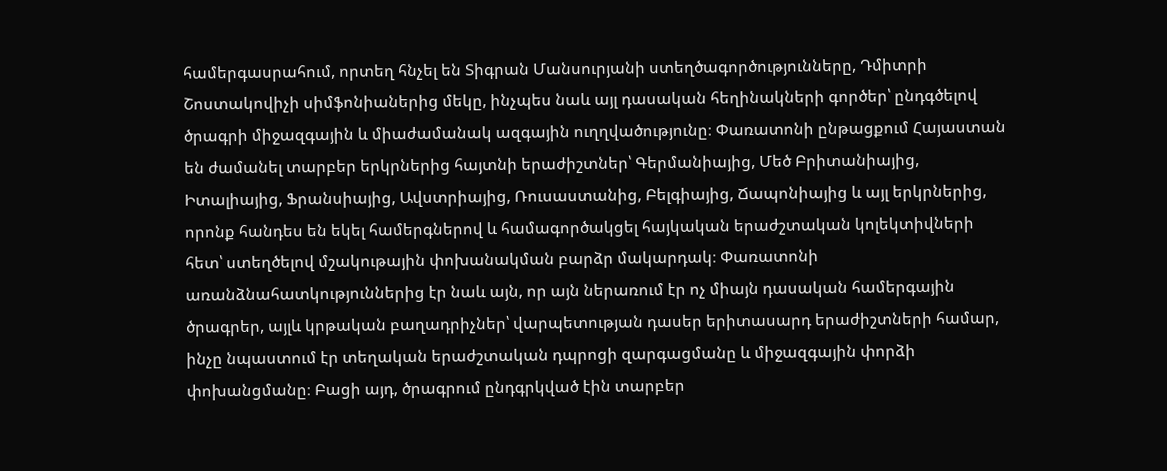համերգասրահում, որտեղ հնչել են Տիգրան Մանսուրյանի ստեղծագործությունները, Դմիտրի Շոստակովիչի սիմֆոնիաներից մեկը, ինչպես նաև այլ դասական հեղինակների գործեր՝ ընդգծելով ծրագրի միջազգային և միաժամանակ ազգային ուղղվածությունը։ Փառատոնի ընթացքում Հայաստան են ժամանել տարբեր երկրներից հայտնի երաժիշտներ՝ Գերմանիայից, Մեծ Բրիտանիայից, Իտալիայից, Ֆրանսիայից, Ավստրիայից, Ռուսաստանից, Բելգիայից, Ճապոնիայից և այլ երկրներից, որոնք հանդես են եկել համերգներով և համագործակցել հայկական երաժշտական կոլեկտիվների հետ՝ ստեղծելով մշակութային փոխանակման բարձր մակարդակ։ Փառատոնի առանձնահատկություններից էր նաև այն, որ այն ներառում էր ոչ միայն դասական համերգային ծրագրեր, այլև կրթական բաղադրիչներ՝ վարպետության դասեր երիտասարդ երաժիշտների համար, ինչը նպաստում էր տեղական երաժշտական դպրոցի զարգացմանը և միջազգային փորձի փոխանցմանը։ Բացի այդ, ծրագրում ընդգրկված էին տարբեր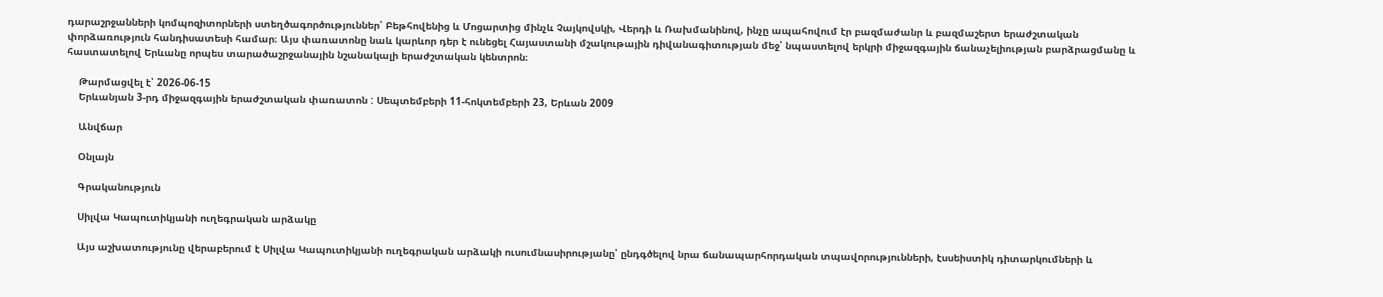դարաշրջանների կոմպոզիտորների ստեղծագործություններ՝ Բեթհովենից և Մոցարտից մինչև Չայկովսկի, Վերդի և Ռախմանինով, ինչը ապահովում էր բազմաժանր և բազմաշերտ երաժշտական փորձառություն հանդիսատեսի համար։ Այս փառատոնը նաև կարևոր դեր է ունեցել Հայաստանի մշակութային դիվանագիտության մեջ՝ նպաստելով երկրի միջազգային ճանաչելիության բարձրացմանը և հաստատելով Երևանը որպես տարածաշրջանային նշանակալի երաժշտական կենտրոն։

    Թարմացվել է՝ 2026-06-15
    Երևանյան 3-րդ միջազգային երաժշտական փառատոն : Սեպտեմբերի 11-հոկտեմբերի 23, Երևան 2009

    Անվճար

    Օնլայն

    Գրականություն

    Սիլվա Կապուտիկյանի ուղեգրական արձակը

    Այս աշխատությունը վերաբերում է Սիլվա Կապուտիկյանի ուղեգրական արձակի ուսումնասիրությանը՝ ընդգծելով նրա ճանապարհորդական տպավորությունների, էսսեիստիկ դիտարկումների և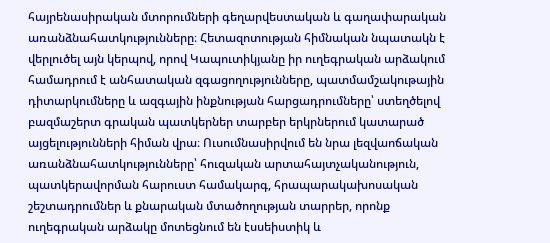հայրենասիրական մտորումների գեղարվեստական և գաղափարական առանձնահատկությունները։ Հետազոտության հիմնական նպատակն է վերլուծել այն կերպով, որով Կապուտիկյանը իր ուղեգրական արձակում համադրում է անհատական զգացողությունները, պատմամշակութային դիտարկումները և ազգային ինքնության հարցադրումները՝ ստեղծելով բազմաշերտ գրական պատկերներ տարբեր երկրներում կատարած այցելությունների հիման վրա։ Ուսումնասիրվում են նրա լեզվաոճական առանձնահատկությունները՝ հուզական արտահայտչականություն, պատկերավորման հարուստ համակարգ, հրապարակախոսական շեշտադրումներ և քնարական մտածողության տարրեր, որոնք ուղեգրական արձակը մոտեցնում են էսսեիստիկ և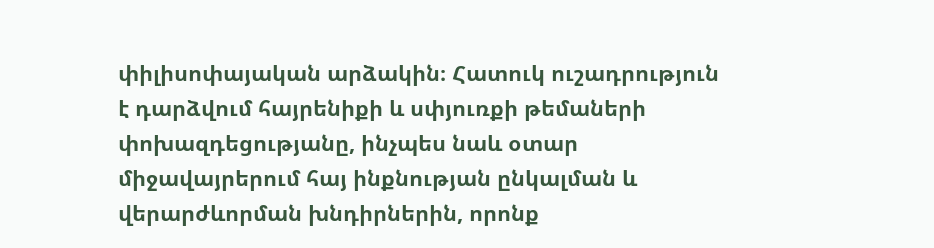փիլիսոփայական արձակին։ Հատուկ ուշադրություն է դարձվում հայրենիքի և սփյուռքի թեմաների փոխազդեցությանը, ինչպես նաև օտար միջավայրերում հայ ինքնության ընկալման և վերարժևորման խնդիրներին, որոնք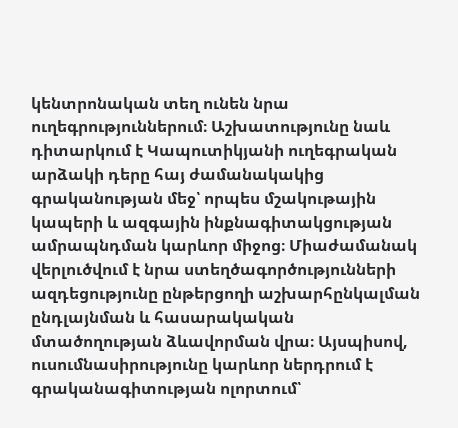կենտրոնական տեղ ունեն նրա ուղեգրություններում։ Աշխատությունը նաև դիտարկում է Կապուտիկյանի ուղեգրական արձակի դերը հայ ժամանակակից գրականության մեջ՝ որպես մշակութային կապերի և ազգային ինքնագիտակցության ամրապնդման կարևոր միջոց։ Միաժամանակ վերլուծվում է նրա ստեղծագործությունների ազդեցությունը ընթերցողի աշխարհընկալման ընդլայնման և հասարակական մտածողության ձևավորման վրա։ Այսպիսով, ուսումնասիրությունը կարևոր ներդրում է գրականագիտության ոլորտում՝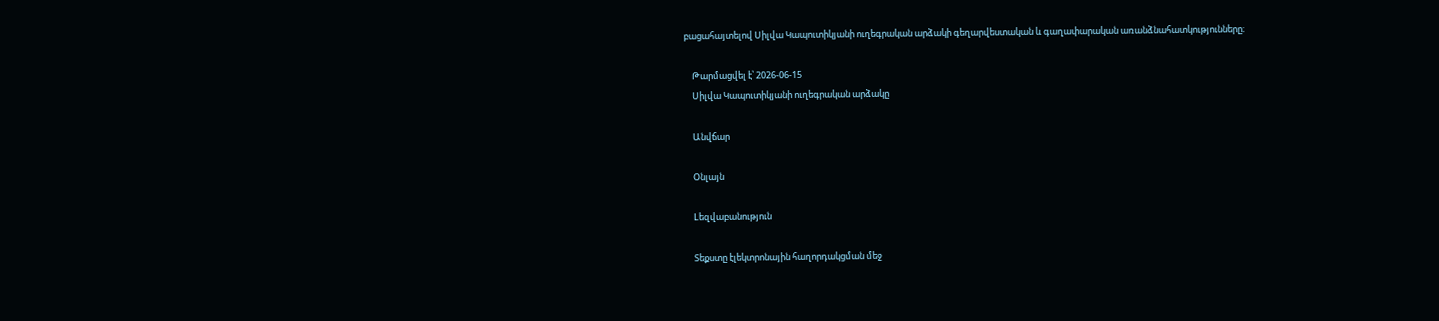բացահայտելով Սիլվա Կապուտիկյանի ուղեգրական արձակի գեղարվեստական և գաղափարական առանձնահատկությունները։

    Թարմացվել է՝ 2026-06-15
    Սիլվա Կապուտիկյանի ուղեգրական արձակը

    Անվճար

    Օնլայն

    Lեզվաբանություն

    Տեքստը էլեկտրոնային հաղորդակցման մեջ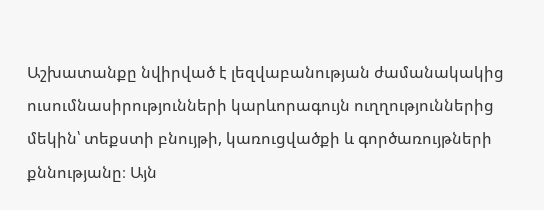Աշխատանքը նվիրված է լեզվաբանության ժամանակակից ուսումնասիրությունների կարևորագույն ուղղություններից մեկին՝ տեքստի բնույթի, կառուցվածքի և գործառույթների քննությանը։ Այն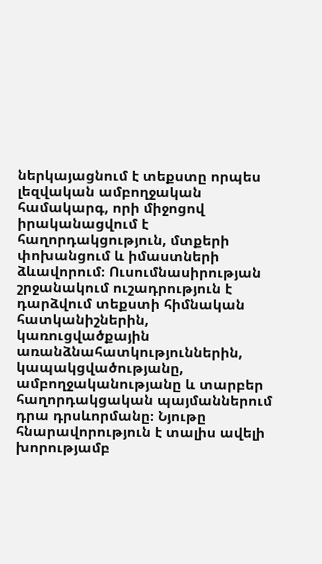ներկայացնում է տեքստը որպես լեզվական ամբողջական համակարգ, որի միջոցով իրականացվում է հաղորդակցություն, մտքերի փոխանցում և իմաստների ձևավորում։ Ուսումնասիրության շրջանակում ուշադրություն է դարձվում տեքստի հիմնական հատկանիշներին, կառուցվածքային առանձնահատկություններին, կապակցվածությանը, ամբողջականությանը և տարբեր հաղորդակցական պայմաններում դրա դրսևորմանը։ Նյութը հնարավորություն է տալիս ավելի խորությամբ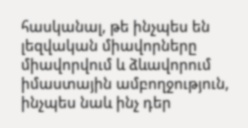հասկանալ, թե ինչպես են լեզվական միավորները միավորվում և ձևավորում իմաստային ամբողջություն, ինչպես նաև ինչ դեր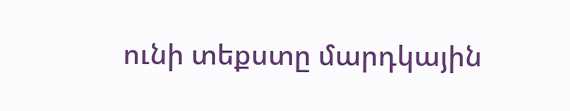ունի տեքստը մարդկային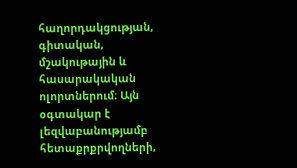հաղորդակցության, գիտական, մշակութային և հասարակական ոլորտներում։ Այն օգտակար է լեզվաբանությամբ հետաքրքրվողների,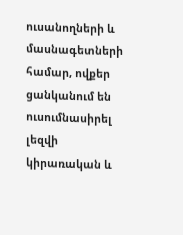ուսանողների և մասնագետների համար, ովքեր ցանկանում են ուսումնասիրել լեզվի կիրառական և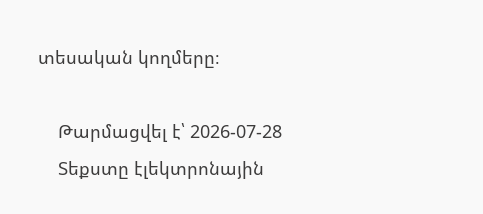տեսական կողմերը։

    Թարմացվել է՝ 2026-07-28
    Տեքստը էլեկտրոնային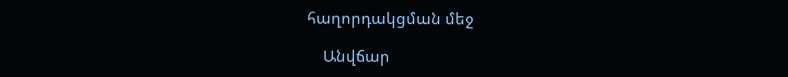հաղորդակցման մեջ

    Անվճար